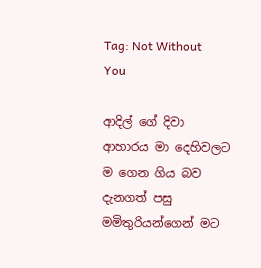Tag: Not Without You

ආදිල් ගේ දිවා ආහාරය මා දෙහිවලට ම ගෙන ගිය බව දැනගත් පසු මමිතුරියන්ගෙන් මට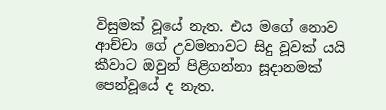විසුමක් වූයේ නැත. එය මගේ නොව ආච්චා ගේ උවමනාවට සිදු වූවක් යයි කීවාට ඔවුන් පිළිගන්නා සූදානමක් පෙන්වූයේ ද නැත.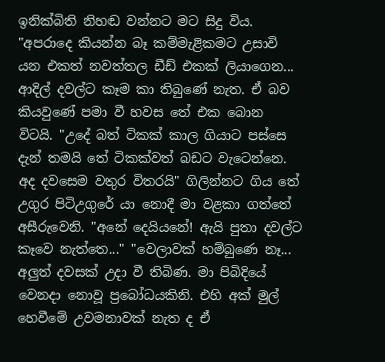ඉනික්බිති නිහඬ වන්නට මට සිදු විය. "අපරාදෙ කියන්න බෑ කම්මැළිකමට උසාවි යන එකත් නවත්තල ඩීඩ් එකක් ලියාගෙන...
ආදිල් දවල්ට කෑම කා තිබුණේ නැත. ඒ බව කියවුණේ පමා වී හවස තේ එක බොන විටයි. "උදේ බත් ටිකක් කාල ගියාට පස්සෙ දැන් තමයි තේ ටිකක්වත් බඩට වැටෙන්නෙ. අද දවසෙම වතුර විතරයි" ගිලින්නට ගිය තේ උගුර පිටිඋගුරේ යා නොදී මා වළකා ගත්තේ අසීරුවෙනි. "අනේ දෙයියනේ! ඇයි පුතා දවල්ට කෑවෙ නැත්තෙ..." "වෙලාවක් හම්බුණෙ නෑ...
අලුත් දවසක් උදා වී තිබිණ. මා පිබිදියේ වෙනදා නොවූ ප්‍රබෝධයකිනි. එහි අක් මුල් හෙවීමේ උවමනාවක් නැත ද ඒ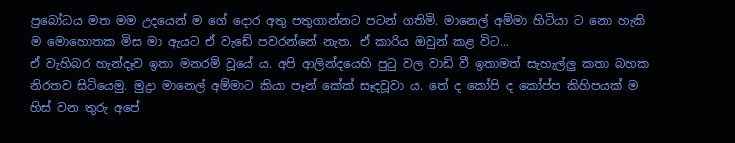ප්‍රබෝධය මත මම උදයෙන් ම ගේ දොර අතු පතුගාන්නට පටන් ගතිමි. මානෙල් අම්මා හිටියා ට නො හැකි ම මොහොතක මිස මා ඇයට ඒ වැඩේ පවරන්නේ නැත. ඒ කාරිය ඔවුන් කළ විට...
ඒ වැහිබර හැන්දෑව ඉතා මනරම් වූයේ ය. අපි ආලින්දයෙහි පුටු වල වාඩි වී ඉතාමත් සැහැල්ලු කතා බහක නිරතව සිටියෙමු. මුද්‍රා මානෙල් අම්මාට කියා පෑන් කේක් සෑදවූවා ය. තේ ද කෝපි ද කෝප්ප කිහිපයක් ම හිස් වන තුරු අපේ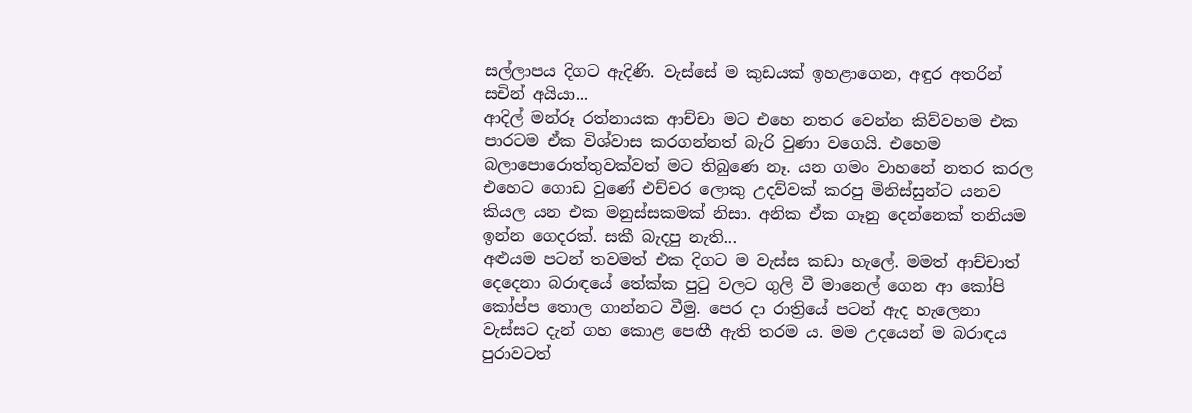සල්ලාපය දිගට ඇදිණි. වැස්සේ ම කුඩයක් ඉහළාගෙන, අඳුර අතරින් සචින් අයියා...
ආදිල් මන්රූ රත්නායක ආච්චා මට එහෙ නතර වෙන්න කිව්වහම එක පාරටම ඒක විශ්වාස කරගන්නත් බැරි වුණා වගෙයි. එහෙම බලාපොරොත්තුවක්වත් මට තිබුණෙ නෑ. යන ගමං වාහනේ නතර කරල එහෙට ගොඩ වුණේ එච්චර ලොකු උදව්වක් කරපු මිනිස්සුන්ට යනව කියල යන එක මනුස්සකමක් නිසා. අනික ඒක ගෑනු දෙන්නෙක් තනියම ඉන්න ගෙදරක්. සකී බැදපු නැති...
අළුයම පටන් තවමත් එක දිගට ම වැස්ස කඩා හැලේ. මමත් ආච්චාත් දෙදෙනා බරාඳයේ තේක්ක පුටු වලට ගුලි වී මානෙල් ගෙන ආ කෝපි කෝප්ප තොල ගාන්නට වීමු. පෙර දා රාත්‍රියේ පටන් ඇද හැලෙනා වැස්සට දැන් ගහ කොළ පෙඟී ඇති තරම ය. මම උදයෙන් ම බරාඳය පුරාවටත්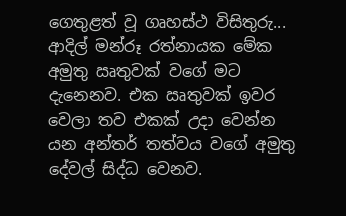ගෙතුළත් වූ ගෘහස්ථ විසිතුරු...
ආදිල් මන්රූ රත්නායක මේක අමුතු ඍතුවක් වගේ මට දැනෙනව. එක ඍතුවක් ඉවර වෙලා තව එකක් උදා වෙන්න යන අන්තර් තත්වය වගේ අමුතු දේවල් සිද්ධ වෙනව.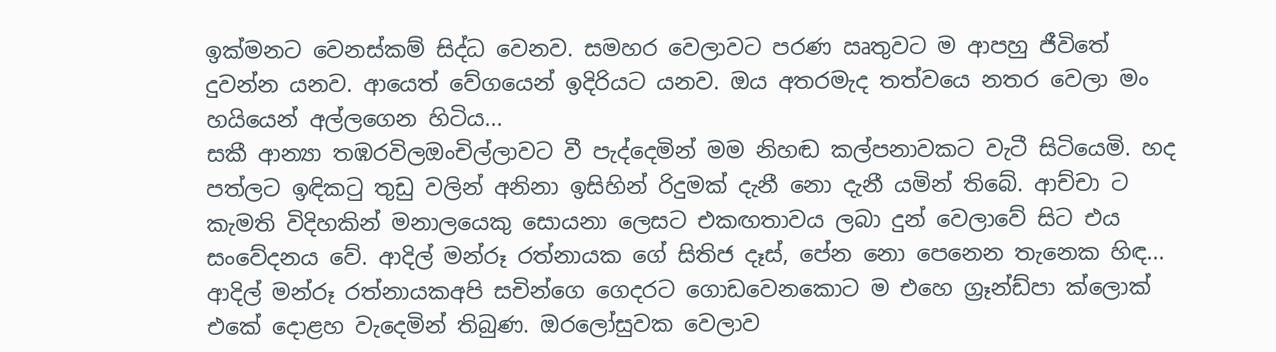ඉක්මනට වෙනස්කම් සිද්ධ වෙනව. සමහර වෙලාවට පරණ ඍතුවට ම ආපහු ජීවිතේ දුවන්න යනව. ආයෙත් වේගයෙන් ඉදිරියට යනව. ඔය අතරමැද තත්වයෙ නතර වෙලා මං හයියෙන් අල්ලගෙන හිටිය...
සකී ආන්‍යා තඹරවිලඔංචිල්ලාවට වී පැද්දෙමින් මම නිහඬ කල්පනාවකට වැටී සිටියෙමි. හද පත්ලට ඉඳිකටු තුඩු වලින් අනිනා ඉසිහින් රිදුමක් දැනී නො දැනී යමින් තිබේ. ආච්චා ට කැමති විදිහකින් මනාලයෙකු සොයනා ලෙසට එකඟතාවය ලබා දුන් වෙලාවේ සිට එය සංවේදනය වේ. ආදිල් මන්රූ රත්නායක ගේ සිතිජ දෑස්, පේන නො පෙනෙන තැනෙක හිඳ...
ආදිල් මන්රූ රත්නායකඅපි සචින්ගෙ ගෙදරට ගොඩවෙනකොට ම එහෙ ග්‍රෑන්ඩ්පා ක්ලොක් එකේ දොළහ වැදෙමින් තිබුණ. ඔරලෝසුවක වෙලාව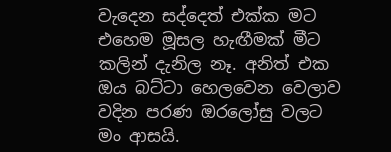වැදෙන සද්දෙත් එක්ක මට එහෙම මූසල හැඟීමක් මීට කලින් දැනිල නෑ. අනිත් එක ඔය බට්ටා හෙලවෙන වෙලාව වදින පරණ ඔරලෝසු වලට මං ආසයි.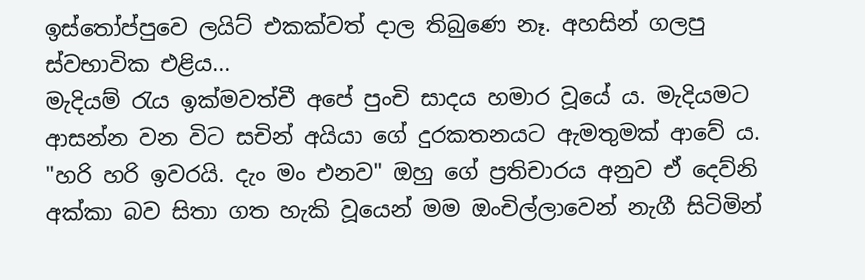ඉස්තෝප්පුවෙ ලයිට් එකක්වත් දාල තිබුණෙ නෑ. අහසින් ගලපු ස්වභාවික එළිය...
මැදියම් රැය ඉක්මවත්චී අපේ පුංචි සාදය හමාර වූයේ ය. මැදියමට ආසන්න වන විට සචින් අයියා ගේ දුරකතනයට ඇමතුමක් ආවේ ය. "හරි හරි ඉවරයි. දැං මං එනව" ඔහු ගේ ප්‍රතිචාරය අනුව ඒ දෙව්නි අක්කා බව සිතා ගත හැකි වූයෙන් මම ඔංචිල්ලාවෙන් නැගී සිටිමින්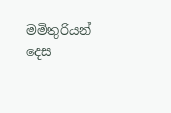මමිතුරියන් දෙස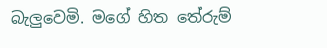බැලුවෙමි. මගේ හිත තේරුම්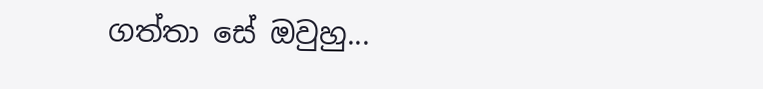ගත්තා සේ ඔවුහු...